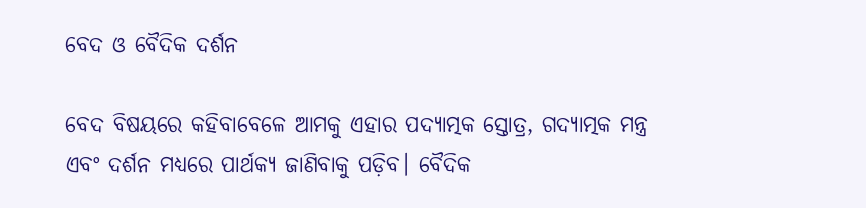ବେଦ ଓ ବୈଦିକ ଦର୍ଶନ

ବେଦ ବିଷୟରେ କହିବାବେଳେ ଆମକୁ ଏହାର ପଦ୍ୟାତ୍ମକ ସ୍ତୋତ୍ର, ଗଦ୍ୟାତ୍ମକ ମନ୍ତ୍ର ଏବଂ ଦର୍ଶନ ମଧ୍ୟରେ ପାର୍ଥକ୍ୟ ଜାଣିବାକୁ ପଡ଼ିବ। ବୈଦିକ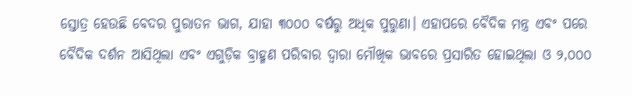ସ୍ତୋତ୍ର ହେଉଛି ବେଦର ପୁରାତନ ଭାଗ, ଯାହା ୩୦୦୦ ବର୍ଷରୁ ଅଧିକ ପୁରୁଣା। ଏହାପରେ ବୈଦିକ ମନ୍ତ୍ର ଏବଂ ପରେ ବୈଦିକ ଦର୍ଶନ ଆସିଥିଲା ଏବଂ ଏଗୁଡ଼ିକ ବ୍ରାହ୍ମଣ ପରିବାର ଦ୍ୱାରା ମୌଖିକ ଭାବରେ ପ୍ରସାରିତ ହୋଇଥିଲା ଓ ୨,୦୦୦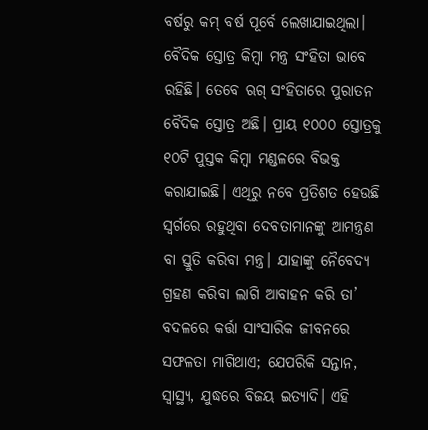ବର୍ଷରୁ କମ୍‌ ବର୍ଷ ପୂର୍ବେ ଲେଖାଯାଇଥିଲା। ବୈଦିକ ସ୍ତୋତ୍ର କିମ୍ବା ମନ୍ତ୍ର ସଂହିତା ଭାବେ ରହିଛି। ତେବେ ଋଗ୍‌ ସଂହିତାରେ ପୁରାତନ ବୈଦିକ ସ୍ତୋତ୍ର ଅଛି। ପ୍ରାୟ ୧୦୦୦ ସ୍ତୋତ୍ରକୁ ୧୦ଟି ପୁସ୍ତକ କିମ୍ବା ମଣ୍ଡଳରେ ବିଭକ୍ତ କରାଯାଇଛି। ଏଥିରୁ ନବେ ପ୍ରତିଶତ ହେଉଛି ସ୍ବର୍ଗରେ ରହୁଥିବା ଦେବତାମାନଙ୍କୁ ଆମନ୍ତ୍ରଣ ବା ସ୍ତୁତି କରିବା ମନ୍ତ୍ର। ଯାହାଙ୍କୁ ନୈବେଦ୍ୟ ଗ୍ରହଣ କରିବା ଲାଗି ଆବାହନ କରି ତା’ ବଦଳରେ କର୍ତ୍ତା ସାଂସାରିକ ଜୀବନରେ ସଫଳତା ମାଗିଥାଏ; ଯେପରିକି ସନ୍ତାନ, ସ୍ବାସ୍ଥ୍ୟ, ଯୁଦ୍ଧରେ ବିଜୟ ଇତ୍ୟାଦି। ଏହି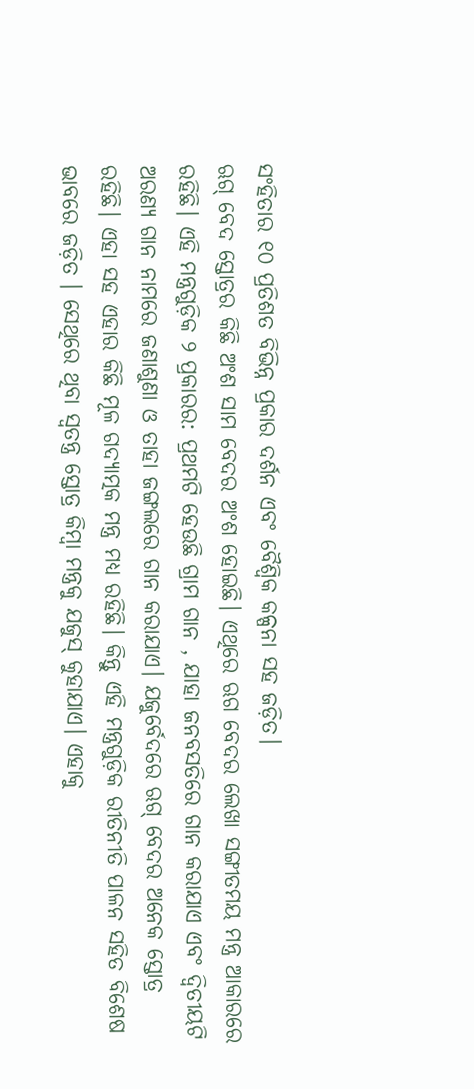ସଂହିତାର ୧୦ ପ୍ରତିଶତ ବିଭିନ୍ନ ପ୍ରକାର ଦର୍ଶନ ଏବଂ ବୈଶ୍ୱିକ କଳ୍ପନା ସହ ଜଡ଼ିତ।
ଋଗ୍‌ ବେଦ ସ୍ତୋତ୍ରର କିଛି ଅଂଶ ସାମ ବେଦର ଅଂଶ ହୋଇଛି। ଏଥିରେ ଋଗ ବେଦର ଲେଖା ସଙ୍ଗୀତମୟ ମନ୍ତ୍ର ଆକାରରେ ରହିଛି। ଏହି ମନ୍ତ୍ରଗୁଡ଼ିକ ୨ ପ୍ରକାରର: ପ୍ରଥମଟି ହେଉଛି ଗ୍ରାମ ଗାନ , ଯାହା ଜନବସତିରେ ଗାନ କରାଯାଏ ଏବଂ ଦ୍ୱିତୀୟଟି ଅରଣ୍ୟ ଗାନ ନାମରେ ଜଣାଶୁଣା ଓ ତାହା ଜଙ୍ଗଲରେ ଗାନ କରାଯାଏ। ଯଜୁର୍ବେଦରେ ଋଗ୍‌ ବେଦର ଅନେକ ସ୍ତୋତ୍ର ରହିଛି। ଏହା ସହ ଏହାର କିଛି ମୂଳ ଗଦ୍ୟାତ୍ମକ ମନ୍ତ୍ର ମଧ୍ୟ ରହିଛି। କିନ୍ତୁ ଏହି ମନ୍ତ୍ରଗୁଡ଼ିକ ରୀତିନୀତି ପାଳନ ସହିତ ବିଶେଷ ଭାବରେ ଜଡ଼ିତ । ସେଥିରେ ଥିବା ସ୍ବତନ୍ତ୍ର ସ୍ତୋତ୍ର କିମ୍ବା ମନ୍ତ୍ରକୁ ଯଜୁସ୍‌ କୁହାଯାଏ। ଏହାକୁ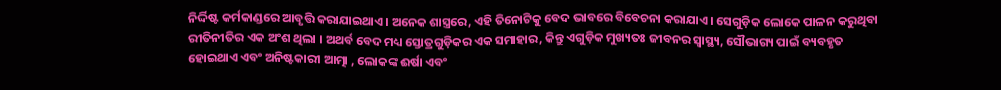ନିର୍ଦ୍ଦିଷ୍ଟ କର୍ମକାଣ୍ଡରେ ଆବୃତ୍ତି କରାଯାଇଥାଏ। ଅନେକ ଶାସ୍ତ୍ରରେ, ଏହି ତିନୋଟିକୁ ବେଦ ଭାବରେ ବିବେଚନା କରାଯାଏ। ସେଗୁଡ଼ିକ ଲୋକେ ପାଳନ କରୁଥିବା ରୀତିନୀତିର ଏକ ଅଂଶ ଥିଲା । ଅଥର୍ବ ବେଦ ମଧ୍ୟ ସ୍ତୋତ୍ରଗୁଡ଼ିକର ଏକ ସମାହାର, କିନ୍ତୁ ଏଗୁଡ଼ିକ ମୁଖ୍ୟତଃ ଜୀବନର ସ୍ବାସ୍ଥ୍ୟ, ସୌଭାଗ୍ୟ ପାଇଁ ବ୍ୟବହୃତ ହୋଇଥାଏ ଏବଂ ଅନିଷ୍ଟକାରୀ ଆତ୍ମା , ଲୋକଙ୍କ ଈର୍ଷା ଏବଂ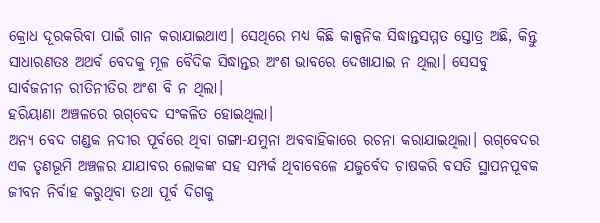କ୍ରୋଧ ଦୂରକରିବା ପାଇଁ ଗାନ କରାଯାଇଥାଏ। ସେଥିରେ ମଧ୍ୟ କିଛି କାଳ୍ପନିକ ସିଦ୍ଧାନ୍ତସମ୍ମତ ସ୍ତୋତ୍ର ଅଛି, କିନ୍ତୁ ସାଧାରଣତଃ ଅଥର୍ବ ବେଦକୁ ମୂଳ ବୈଦିକ ସିଦ୍ଧାନ୍ତର ଅଂଶ ଭାବରେ ଦେଖାଯାଇ ନ ଥିଲା। ସେସବୁ ସାର୍ବଜନୀନ ରୀତିନୀତିର ଅଂଶ ବି ନ ଥିଲା।
ହରିୟାଣା ଅଞ୍ଚଳରେ ଋଗ୍‌ବେଦ ସଂକଳିତ ହୋଇଥିଲା।
ଅନ୍ୟ ବେଦ ଗଣ୍ଡକ ନଦୀର ପୂର୍ବରେ ଥିବା ଗଙ୍ଗା-ଯମୁନା ଅବବାହିକାରେ ରଚନା କରାଯାଇଥିଲା। ଋଗ୍‌ବେଦର ଏକ ତୃଣଭୂମି ଅଞ୍ଚଳର ଯାଯାବର ଲୋକଙ୍କ ସହ ସମ୍ପର୍କ ଥିବାବେଳେ ଯଜୁର୍ବେଦ ଚାଷକରି ବସତି ସ୍ଥାପନପୂବକ ଜୀବନ ନିର୍ବାହ କରୁଥିବା ତଥା ପୂର୍ବ ଦିଗକୁ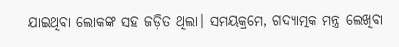ଯାଇଥିବା ଲୋକଙ୍କ ସହ ଜଡ଼ିତ ଥିଲା। ସମୟକ୍ରମେ, ଗଦ୍ୟାତ୍ମକ ମନ୍ତ୍ର ଲେଖିବା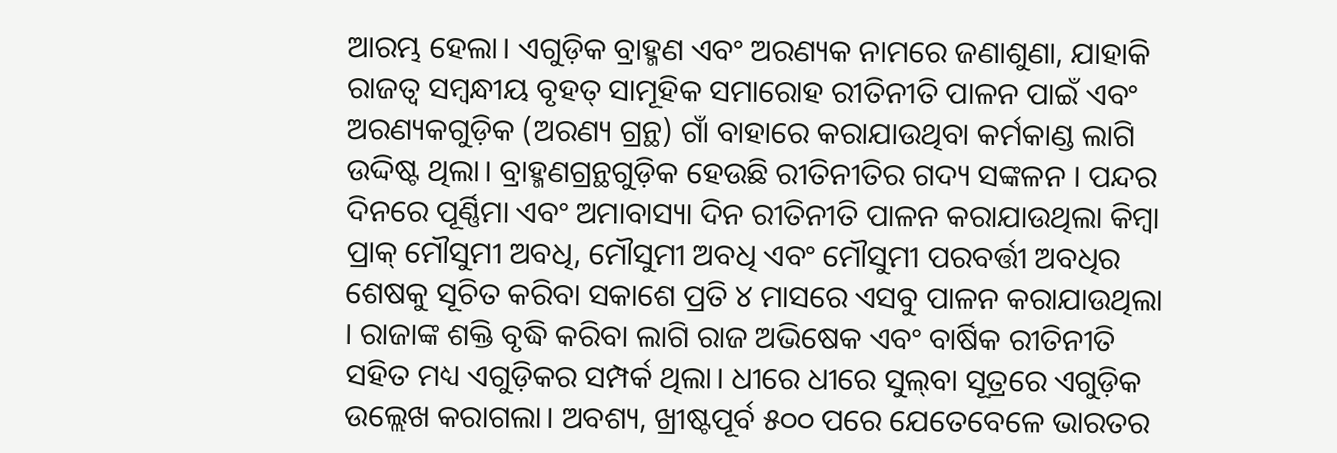ଆରମ୍ଭ ହେଲା। ଏଗୁଡ଼ିକ ବ୍ରାହ୍ମଣ ଏବଂ ଅରଣ୍ୟକ ନାମରେ ଜଣାଶୁଣା, ଯାହାକି ରାଜତ୍ୱ ସମ୍ବନ୍ଧୀୟ ବୃହତ୍‌ ସାମୂହିକ ସମାରୋହ ରୀତିନୀତି ପାଳନ ପାଇଁ ଏବଂ ଅରଣ୍ୟକଗୁଡ଼ିକ (ଅରଣ୍ୟ ଗ୍ରନ୍ଥ) ଗାଁ ବାହାରେ କରାଯାଉଥିବା କର୍ମକାଣ୍ଡ ଲାଗି ଉଦ୍ଦିଷ୍ଟ ଥିଲା। ବ୍ରାହ୍ମଣଗ୍ରନ୍ଥଗୁଡ଼ିକ ହେଉଛି ରୀତିନୀତିର ଗଦ୍ୟ ସଙ୍କଳନ । ପନ୍ଦର ଦିନରେ ପୂର୍ଣ୍ଣିମା ଏବଂ ଅମାବାସ୍ୟା ଦିନ ରୀତିନୀତି ପାଳନ କରାଯାଉଥିଲା କିମ୍ବା ପ୍ରାକ୍‌ ମୌସୁମୀ ଅବଧି, ମୌସୁମୀ ଅବଧି ଏବଂ ମୌସୁମୀ ପରବର୍ତ୍ତୀ ଅବଧିର ଶେଷକୁ ସୂଚିତ କରିବା ସକାଶେ ପ୍ରତି ୪ ମାସରେ ଏସବୁ ପାଳନ କରାଯାଉଥିଲା । ରାଜାଙ୍କ ଶକ୍ତି ବୃଦ୍ଧି କରିବା ଲାଗି ରାଜ ଅଭିଷେକ ଏବଂ ବାର୍ଷିକ ରୀତିନୀତି ସହିତ ମଧ୍ୟ ଏଗୁଡ଼ିକର ସମ୍ପର୍କ ଥିଲା। ଧୀରେ ଧୀରେ ସୁଲ୍‌ବା ସୂତ୍ରରେ ଏଗୁଡ଼ିକ ଉଲ୍ଲେଖ କରାଗଲା। ଅବଶ୍ୟ, ଖ୍ରୀଷ୍ଟପୂର୍ବ ୫୦୦ ପରେ ଯେତେବେଳେ ଭାରତର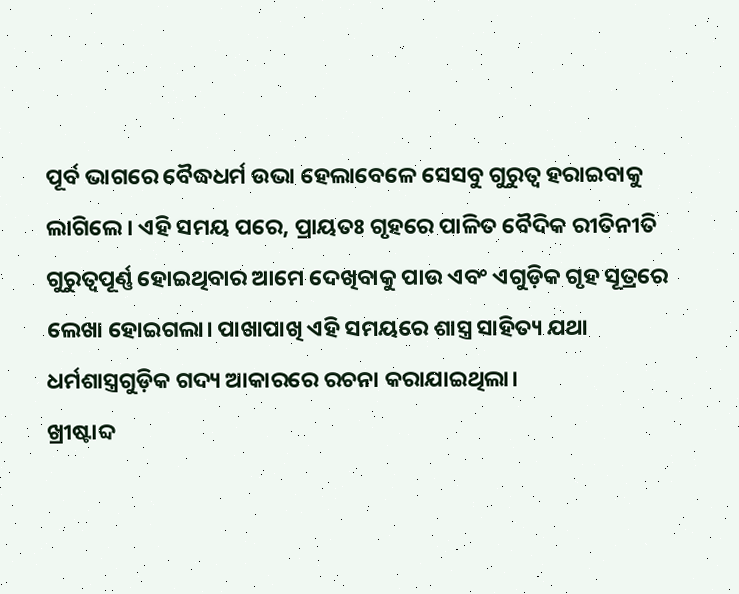ପୂର୍ବ ଭାଗରେ ବୈଦ୍ଧଧର୍ମ ଉଭା ହେଲାବେଳେ ସେସବୁ ଗୁରୁତ୍ୱ ହରାଇବାକୁ ଲାଗିଲେ। ଏହି ସମୟ ପରେ, ପ୍ରାୟତଃ ଗୃହରେ ପାଳିତ ବୈଦିକ ରୀତିନୀତି ଗୁରୁତ୍ୱପୂର୍ଣ୍ଣ ହୋଇଥିବାର ଆମେ ଦେଖିବାକୁ ପାଉ ଏବଂ ଏଗୁଡ଼ିକ ଗୃହ ସୂତ୍ରରେ ଲେଖା ହୋଇଗଲା। ପାଖାପାଖି ଏହି ସମୟରେ ଶାସ୍ତ୍ର ସାହିତ୍ୟ ଯଥା ଧର୍ମଶାସ୍ତ୍ରଗୁଡ଼ିକ ଗଦ୍ୟ ଆକାରରେ ରଚନା କରାଯାଇଥିଲା।
ଖ୍ରୀଷ୍ଟାବ୍ଦ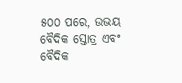୫୦୦ ପରେ, ଉଭୟ ବୈଦିକ ସ୍ତୋତ୍ର ଏବଂ ବୈଦିକ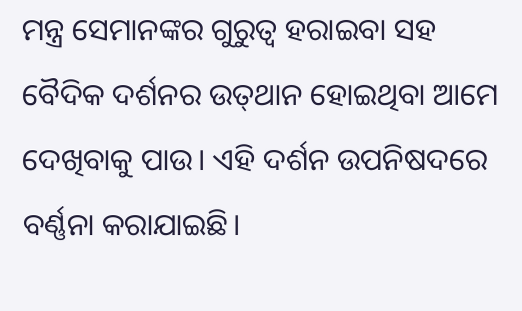ମନ୍ତ୍ର ସେମାନଙ୍କର ଗୁରୁତ୍ୱ ହରାଇବା ସହ ବୈଦିକ ଦର୍ଶନର ଉତ୍‌ଥାନ ହୋଇଥିବା ଆମେ ଦେଖିବାକୁ ପାଉ। ଏହି ଦର୍ଶନ ଉପନିଷଦରେ ବର୍ଣ୍ଣନା କରାଯାଇଛି।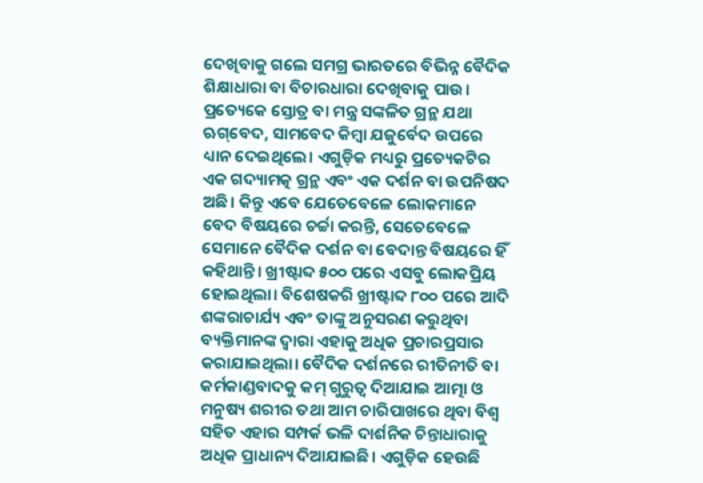ଦେଖିବାକୁ ଗଲେ ସମଗ୍ର ଭାରତରେ ବିଭିନ୍ନ ବୈଦିକ ଶିକ୍ଷାଧାରା ବା ବିଚାରଧାରା ଦେଖିବାକୁ ପାଉ। ପ୍ରତ୍ୟେକେ ସ୍ତୋତ୍ର ବା ମନ୍ତ୍ର ସଙ୍କଳିତ ଗ୍ରନ୍ଥ ଯଥା ଋଗ୍‌ବେଦ, ସାମବେଦ କିମ୍ବା ଯଜୁର୍ବେଦ ଉପରେ ଧ୍ୟାନ ଦେଇଥିଲେ। ଏଗୁଡ଼ିକ ମଧ୍ୟରୁ ପ୍ରତ୍ୟେକଟିର ଏକ ଗଦ୍ୟାମତ୍କ ଗ୍ରନ୍ଥ ଏବଂ ଏକ ଦର୍ଶନ ବା ଉପନିଷଦ ଅଛି। କିନ୍ତୁ ଏବେ ଯେତେବେଳେ ଲୋକମାନେ ବେଦ ବିଷୟରେ ଚର୍ଚ୍ଚା କରନ୍ତି, ସେତେବେଳେ ସେମାନେ ବୈଦିକ ଦର୍ଶନ ବା ବେଦାନ୍ତ ବିଷୟରେ ହିଁ କହିଥାନ୍ତି। ଖ୍ରୀଷ୍ଟାବ୍ଦ ୫୦୦ ପରେ ଏସବୁ ଲୋକପ୍ରିୟ ହୋଇଥିଲା। ବିଶେଷକରି ଖ୍ରୀଷ୍ଟାବ୍ଦ ୮୦୦ ପରେ ଆଦି ଶଙ୍କରାଚାର୍ଯ୍ୟ ଏବଂ ତାଙ୍କୁ ଅନୁସରଣ କରୁଥିବା ବ୍ୟକ୍ତିମାନଙ୍କ ଦ୍ୱାରା ଏହାକୁ ଅଧିକ ପ୍ରଚାରପ୍ରସାର କରାଯାଇଥିଲା। ବୈଦିକ ଦର୍ଶନରେ ରୀତିନୀତି ବା କର୍ମକାଣ୍ଡବାଦକୁ କମ୍‌ ଗୁରୁତ୍ୱ ଦିଆଯାଇ ଆତ୍ମା ଓ ମନୁଷ୍ୟ ଶରୀର ତଥା ଆମ ଚାରିପାଖରେ ଥିବା ବିଶ୍ୱ ସହିତ ଏହାର ସମ୍ପର୍କ ଭଳି ଦାର୍ଶନିକ ଚିନ୍ତାଧାରାକୁ ଅଧିକ ପ୍ରାଧାନ୍ୟ ଦିଆଯାଇଛି। ଏଗୁଡ଼ିକ ହେଉଛି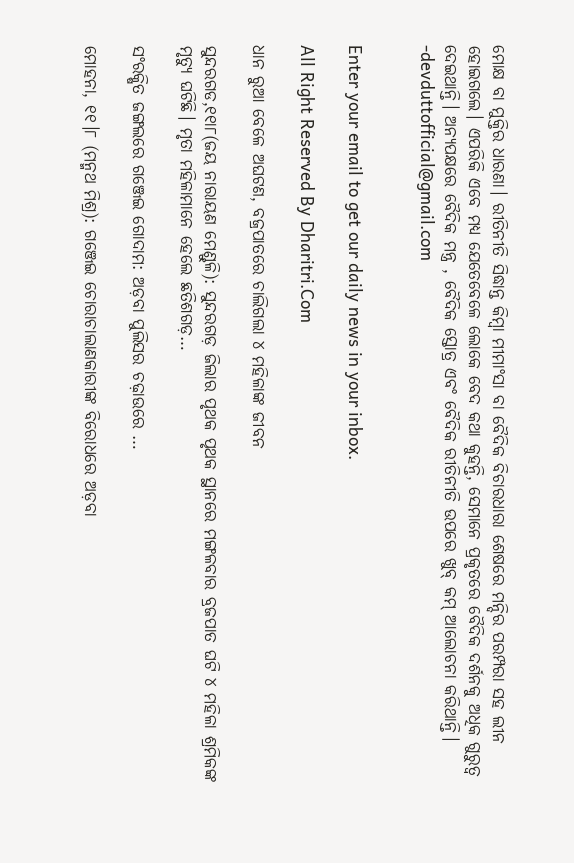ମୋକ୍ଷ ବା ମୁକ୍ତିର ଧାରଣା। ରୀତିନୀତି ସିଦ୍ଧାନ୍ତ କିମ୍ବା ମୀମାଂସା ବା ବୈଦିକ ବିଚାରଧାରା ଶେଷରେ ମନ୍ଦିର ପରମ୍ପରା ସହ ଲୀନ ହୋଇଗଲେ। ଏପରିକି ଏବେ ମଧ୍ୟ ଯେତେବେଳେ ଲୋକେ ବେଦ କଥା କୁହନ୍ତି, ସେମାନେ ପ୍ରକୃତରେ ବୈଦିକ ଦର୍ଶନକୁ ଅଧିକ ଗୁରୁତ୍ୱ ଦେଇଥାନ୍ତି। ଅନ୍ୟପକ୍ଷରେ ବୈଦିକ ମନ୍ତ୍ର , ବୈଦିକ ସ୍ତୋତ୍ର ଏବଂ ବୈଦିକ ରୀତିନୀତି ଉପରେ ଖୁବ୍‌ କମ୍‌ ଆଲୋଚନା କରିଥାନ୍ତି।
-devduttofficial@gmail.com


Enter your email to get our daily news in your inbox.

All Right Reserved By Dharitri.Com

ଧାନ ରୁଆ ବେଳେ ଅଘଟଣ, ବଜ୍ରପାତରେ ଚାଲିଗଲା ୪ ମହିଳାଙ୍କ ଜୀବନ

ସୁନ୍ଦରଗଡ,୧୧ା୮(ଜୟ ନାରାୟଣ ମେଣ୍ଡୁଳି): ସୁନ୍ଦରଗଡ଼ ଜିଲାର ପୃଥକ ପୃଥକ ସ୍ଥାନରେ ମଙ୍ଗଳବାର ବ୍ରଜପାତ ଘଟି ୪ ମହିଳା ଶ୍ରମିକଙ୍କ ମୃତ୍ୟୁ ଘଟିଛି। ମୃତା ମହିଳାମାନେ ହେଲେ ଛତିଶଗଡ଼…

ସଂରକ୍ଷିତ ଜଙ୍ଗଲରେ ଗଞ୍ଜେଇ ଗୋଦାମ: ଅଡ଼ବା ପୁଲିସର ଚଢ଼ାଉରେ …

ମୋହନା, ୧୧।୮ (ମନ୍ମଥ ମିଶ୍ର): ଗଞ୍ଜେଇ ଚୋରାଚାଲାଣକାରୀଙ୍କ ବିରୋଧରେ ଅଡ଼ବା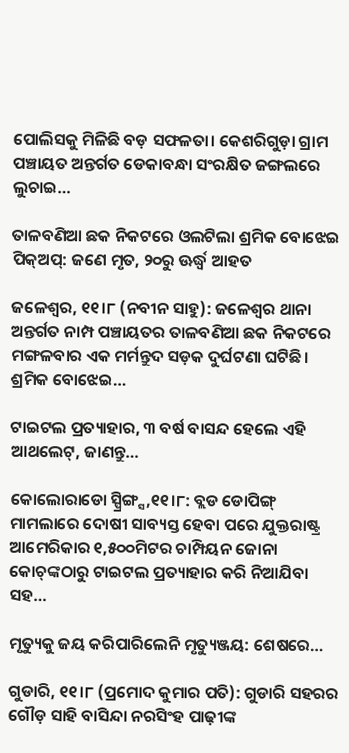ପୋଲିସକୁ ମିଳିଛି ବଡ଼ ସଫଳତା। କେଶରିଗୁଡ଼ା ଗ୍ରାମ ପଞ୍ଚାୟତ ଅନ୍ତର୍ଗତ ଡେକାବନ୍ଧା ସଂରକ୍ଷିତ ଜଙ୍ଗଲରେ ଲୁଚାଇ…

ତାଳବଣିଆ ଛକ ନିକଟରେ ଓଲଟିଲା ଶ୍ରମିକ ବୋଝେଇ ପିକ୍‌ଅପ୍‌: ଜଣେ ମୃତ, ୨୦ରୁ ଊର୍ଦ୍ଧ୍ୱ ଆହତ

ଜଳେଶ୍ୱର, ୧୧।୮ (ନବୀନ ସାହୁ): ଜଳେଶ୍ୱର ଥାନା ଅନ୍ତର୍ଗତ ନାମ୍ପ ପଞ୍ଚାୟତର ତାଳବଣିଆ ଛକ ନିକଟରେ ମଙ୍ଗଳବାର ଏକ ମର୍ମନ୍ତୁଦ ସଡ଼କ ଦୁର୍ଘଟଣା ଘଟିଛି। ଶ୍ରମିକ ବୋଝେଇ…

ଟାଇଟଲ ପ୍ରତ୍ୟାହାର, ୩ ବର୍ଷ ବାସନ୍ଦ ହେଲେ ଏହି ଆଥଲେଟ୍‌, ଜାଣନ୍ତୁ…

କୋଲୋରାଡୋ ସ୍ପ୍ରିଙ୍ଗ୍ସ,୧୧।୮: ବ୍ଲଡ ଡୋପିଙ୍ଗ୍‌ ମାମଲାରେ ଦୋଷୀ ସାବ୍ୟସ୍ତ ହେବା ପରେ ଯୁକ୍ତରାଷ୍ଟ୍ର ଆମେରିକାର ୧,୫୦୦ମିଟର ଚାମ୍ପିୟନ ଜୋନା କୋଚ୍‌ଙ୍କଠାରୁ ଟାଇଟଲ ପ୍ରତ୍ୟାହାର କରି ନିଆଯିବା ସହ…

ମୃତ୍ୟୁକୁ ଜୟ କରିପାରିଲେନି ମୃତ୍ୟୁଞ୍ଜୟ: ଶେଷରେ…

ଗୁଡାରି, ୧୧।୮ (ପ୍ରମୋଦ କୁମାର ପତି): ଗୁଡାରି ସହରର ଗୌଡ଼ ସାହି ବାସିନ୍ଦା ନରସିଂହ ପାଢ଼ୀଙ୍କ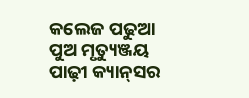କଲେଜ ପଢୁଆ ପୁଅ ମୃତ୍ୟୁଞ୍ଜୟ ପାଢ଼ୀ କ୍ୟାନ୍‌ସର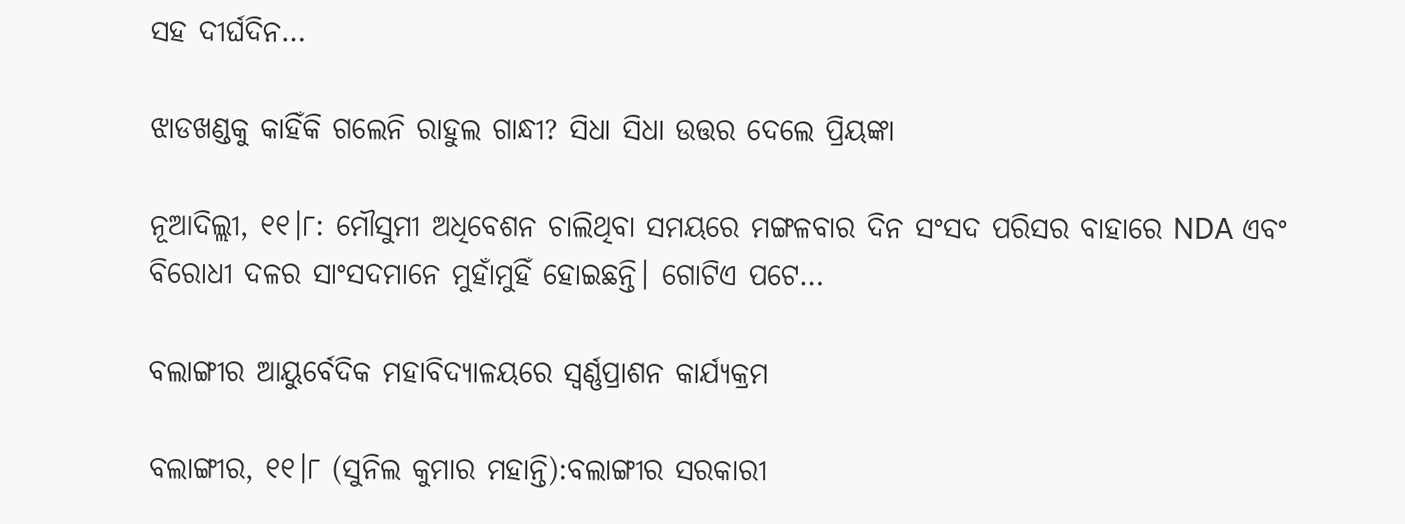ସହ ଦୀର୍ଘଦିନ…

ଝାଡଖଣ୍ଡକୁ କାହିଁକି ଗଲେନି ରାହୁଲ ଗାନ୍ଧୀ? ସିଧା ସିଧା ଉତ୍ତର ଦେଲେ ପ୍ରିୟଙ୍କା

ନୂଆଦିଲ୍ଲୀ, ୧୧।୮: ମୌସୁମୀ ଅଧିବେଶନ ଚାଲିଥିବା ସମୟରେ ମଙ୍ଗଳବାର ଦିନ ସଂସଦ ପରିସର ବାହାରେ NDA ଏବଂ ବିରୋଧୀ ଦଳର ସାଂସଦମାନେ ମୁହାଁମୁହିଁ ହୋଇଛନ୍ତି। ଗୋଟିଏ ପଟେ…

ବଲାଙ୍ଗୀର ଆୟୁର୍ବେଦିକ ମହାବିଦ୍ୟାଳୟରେ ସ୍ୱର୍ଣ୍ଣପ୍ରାଶନ କାର୍ଯ୍ୟକ୍ରମ

ବଲାଙ୍ଗୀର, ୧୧।୮ (ସୁନିଲ କୁମାର ମହାନ୍ତି):ବଲାଙ୍ଗୀର ସରକାରୀ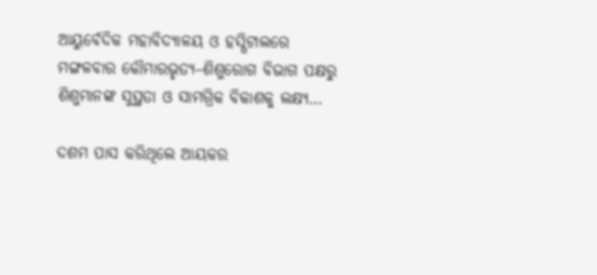ଆୟୁର୍ବେଦିକ ମହାବିଦ୍ୟାଳୟ ଓ ହସ୍ପିଟାଲରେ ମଙ୍ଗଳବାର କୌମାରଭୃତ୍ୟ–ଶିଶୁରୋଗ ବିଭାଗ ପକ୍ଷରୁ ଶିଶୁମାନଙ୍କ ସୁସ୍ଥତା ଓ ସାମଗ୍ରିକ ବିକାଶକୁ ଲକ୍ଷ୍ୟ…

ଦଶମ ପାସ କରିଥିଲେ ଆୟକର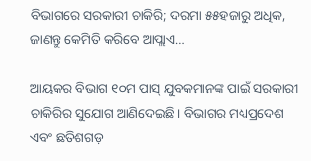ବିଭାଗରେ ସରକାରୀ ଚାକିରି; ଦରମା ୫୫ହଜାରୁ ଅଧିକ, ଜାଣନ୍ତୁ କେମିତି କରିବେ ଆପ୍ଲାଏ…

ଆୟକର ବିଭାଗ ୧୦ମ ପାସ୍ ଯୁବକମାନଙ୍କ ପାଇଁ ସରକାରୀ ଚାକିରିର ସୁଯୋଗ ଆଣିଦେଇଛି। ବିଭାଗର ମଧ୍ୟପ୍ରଦେଶ ଏବଂ ଛତିଶଗଡ଼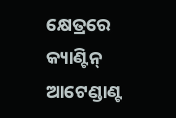କ୍ଷେତ୍ରରେ କ୍ୟାଣ୍ଟିନ୍ ଆଟେଣ୍ଡାଣ୍ଟ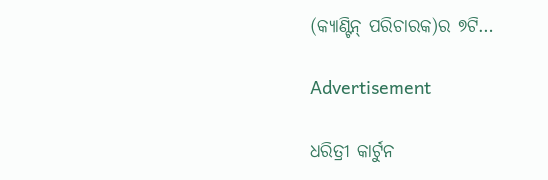(କ୍ୟାଣ୍ଟିନ୍ ପରିଚାରକ)ର ୭ଟି…

Advertisement

ଧରିତ୍ରୀ କାର୍ଟୁନ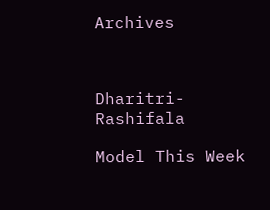Archives



Dharitri-Rashifala

Model This Week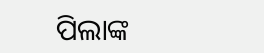ପିଲାଙ୍କ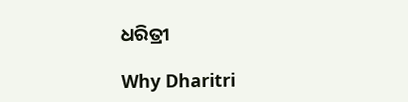ଧରିତ୍ରୀ

Why Dharitri